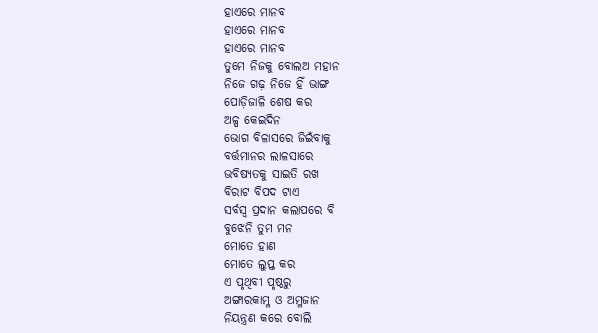ହାଏରେ ମାନବ
ହାଏରେ ମାନବ
ହାଏରେ ମାନବ
ତୁମେ ନିଜକୁ ବୋଲଅ ମହାନ
ନିଜେ ଗଢ଼ ନିଜେ ହିଁ ଭାଙ୍ଗ
ପୋଡ଼ିଜାଳି ଶେଷ କର
ଅଳ୍ପ କେଇଦିନ
ଭୋଗ ବିଳାସରେ ଜିଇଁବାକୁ
ବର୍ତ୍ତମାନର ଲାଳସାରେ
ଭବିଷ୍ୟତକୁ ସାଇତି ରଖ
ବିରାଟ ବିପଦ ଟାଏ
ସର୍ବସ୍ୱ ପ୍ରଦାନ କଲାପରେ ବି
ବୁଝେନି ତୁମ ମନ
ମୋତେ ହାଣ
ମୋତେ ଲୁପ୍ତ କର
ଏ ପୃଥିବୀ ପୃଷ୍ଠରୁ
ଅଙ୍ଗାରକାମ୍ଳ ଓ ଅମ୍ଳଜାନ
ନିୟନ୍ତ୍ରଣ କରେ ବୋଲି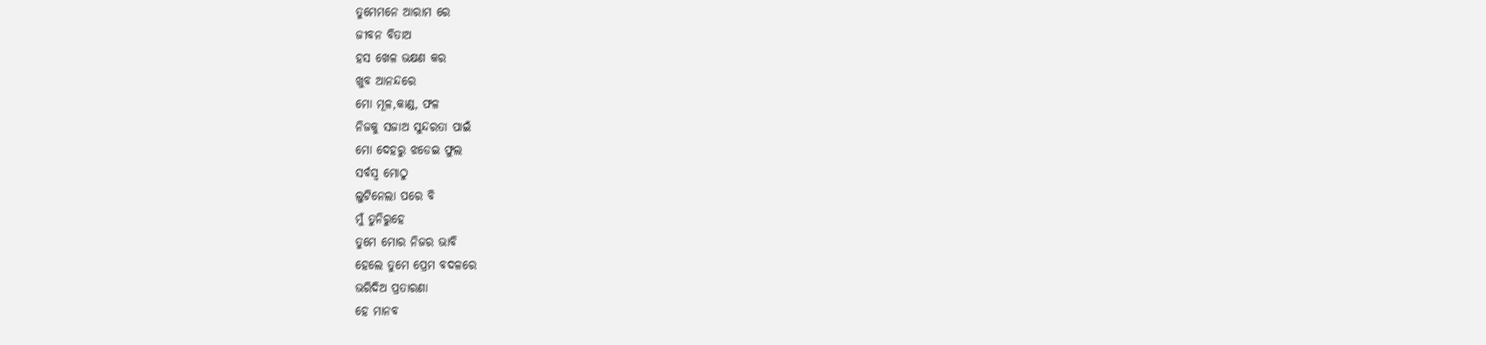ତୁମେମନେ ଆରାମ ରେ
ଜୀବନ ବିତାଅ
ହସ ଖେଳ ଭକ୍ଷଣ କର
ଖୁବ ଆନନ୍ଦରେ
ମୋ ମୂଳ,କାଣ୍ଡ, ଫଳ
ନିଜକୁ ସଜାଅ ସୁନ୍ଦରତା ପାଇଁ
ମୋ ଦେହରୁ ଝଡେଇ ଫୁଲ
ସର୍ବସ୍ୱ ମୋଠୁ
ଲୁଟିନେଲା ପରେ ବି
ମୁଁ ତୁନିରୁହେ
ତୁମେ ମୋର ନିଜର ଭାବି
ହେଲେ ତୁମେ ପ୍ରେମ ବଦଳରେ
ଭରିଦିଅ ପ୍ରତାରଣା
ହେ ମାନବ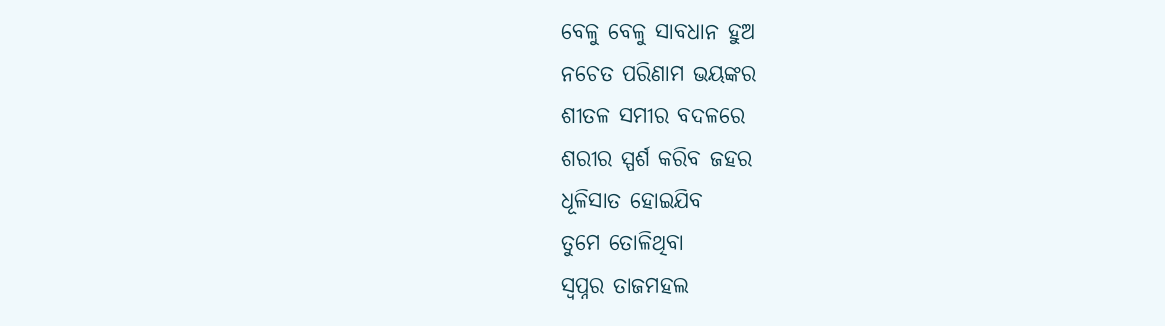ବେଳୁ ବେଳୁ ସାବଧାନ ହୁଅ
ନଚେତ ପରିଣାମ ଭୟଙ୍କର
ଶୀତଳ ସମୀର ବଦଳରେ
ଶରୀର ସ୍ପର୍ଶ କରିବ ଜହର
ଧୂଳିସାତ ହୋଇଯିବ
ତୁମେ ତୋଳିଥିବା
ସ୍ବପ୍ନର ତାଜମହଲ